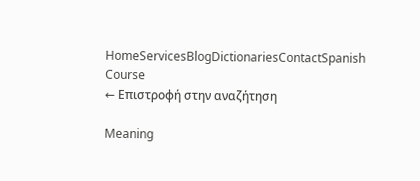HomeServicesBlogDictionariesContactSpanish Course
← Επιστροφή στην αναζήτηση

Meaning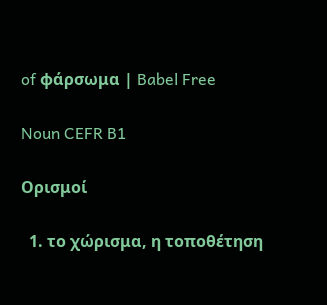of φάρσωμα | Babel Free

Noun CEFR B1

Ορισμοί

  1. το χώρισμα, η τοποθέτηση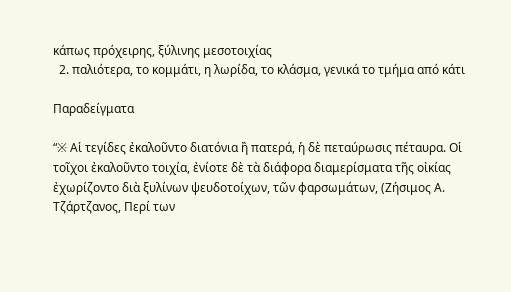κάπως πρόχειρης, ξύλινης μεσοτοιχίας
  2. παλιότερα, το κομμάτι, η λωρίδα, το κλάσμα, γενικά το τμήμα από κάτι

Παραδείγματα

“※ Αἱ τεγίδες ἐκαλοῦντο διατόνια ἢ πατερά, ἡ δὲ πεταύρωσις πέταυρα. Οἱ τοῖχοι ἐκαλοῦντο τοιχία, ἐνίοτε δὲ τὰ διάφορα διαμερίσματα τῆς οἰκίας ἐχωρίζοντο διὰ ξυλίνων ψευδοτοίχων, τῶν φαρσωμάτων, (Ζήσιμος Α. Τζάρτζανος, Περί των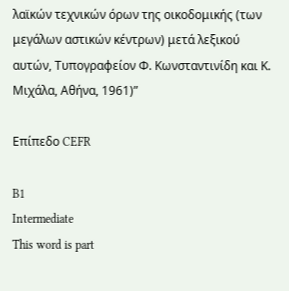λαϊκών τεχνικών όρων της οικοδομικής (των μεγάλων αστικών κέντρων) μετά λεξικού αυτών, Τυπογραφείον Φ. Κωνσταντινίδη και Κ. Μιχάλα, Αθήνα, 1961)”

Επίπεδο CEFR

B1
Intermediate
This word is part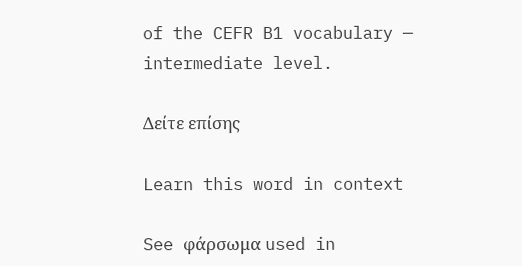of the CEFR B1 vocabulary — intermediate level.

Δείτε επίσης

Learn this word in context

See φάρσωμα used in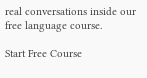real conversations inside our free language course.

Start Free Course